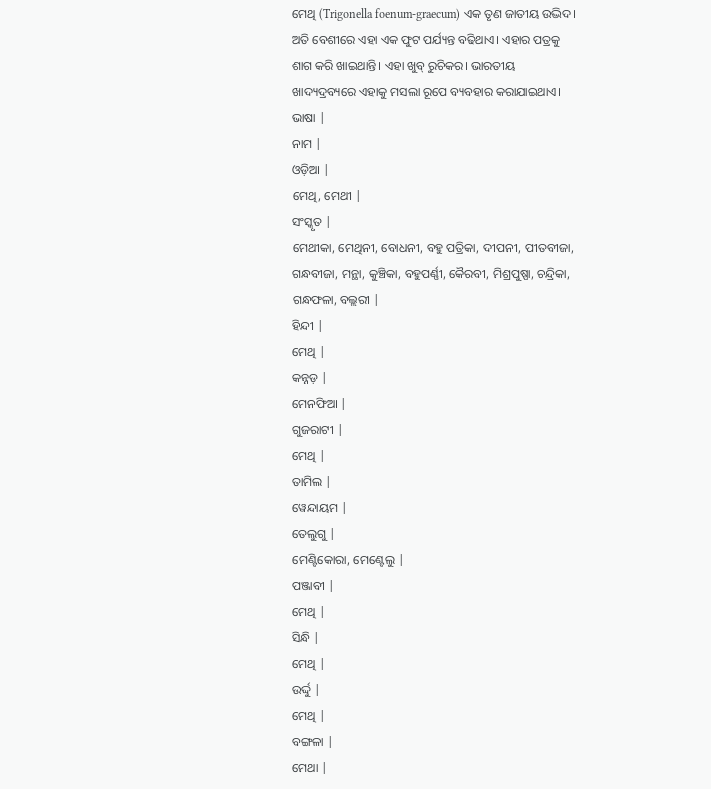ମେଥି (Trigonella foenum-graecum) ଏକ ତୃଣ ଜାତୀୟ ଉଦ୍ଭିଦ। ଅତି ବେଶୀରେ ଏହା ଏକ ଫୁଟ ପର୍ଯ୍ୟନ୍ତ ବଢିଥାଏ। ଏହାର ପତ୍ରକୁ ଶାଗ କରି ଖାଇଥାନ୍ତି। ଏହା ଖୁବ୍ ରୁଚିକର। ଭାରତୀୟ ଖାଦ୍ୟଦ୍ରବ୍ୟରେ ଏହାକୁ ମସଲା ରୂପେ ବ୍ୟବହାର କରାଯାଇଥାଏ।
ଭାଷା |
ନାମ |
ଓଡ଼ିଆ |
ମେଥି, ମେଥୀ |
ସଂସ୍କୃତ |
ମେଥୀକା, ମେଥିନୀ, ବୋଧନୀ, ବହୁ ପତ୍ରିକା, ଦୀପନୀ, ପୀତବୀଜା, ଗନ୍ଧବୀଜା, ମନ୍ଥା, କୁଞ୍ଚିକା, ବହୁପର୍ଣ୍ଣୀ, କୈରବୀ, ମିଶ୍ରପୁଷ୍ପା, ଚନ୍ଦ୍ରିକା, ଗନ୍ଧଫଳା, ବଲ୍ଲରୀ |
ହିନ୍ଦୀ |
ମେଥି |
କନ୍ନଡ଼ |
ମେନଫିଆ |
ଗୁଜରାଟୀ |
ମେଥି |
ତାମିଲ |
ୱେନ୍ଦାୟମ |
ତେଲୁଗୁ |
ମେଣ୍ଟିକୋରା, ମେଣ୍ଟେଲୁ |
ପଞ୍ଜାବୀ |
ମେଥି |
ସିନ୍ଧି |
ମେଥି |
ଉର୍ଦ୍ଦୁ |
ମେଥି |
ବଙ୍ଗଳା |
ମେଥା |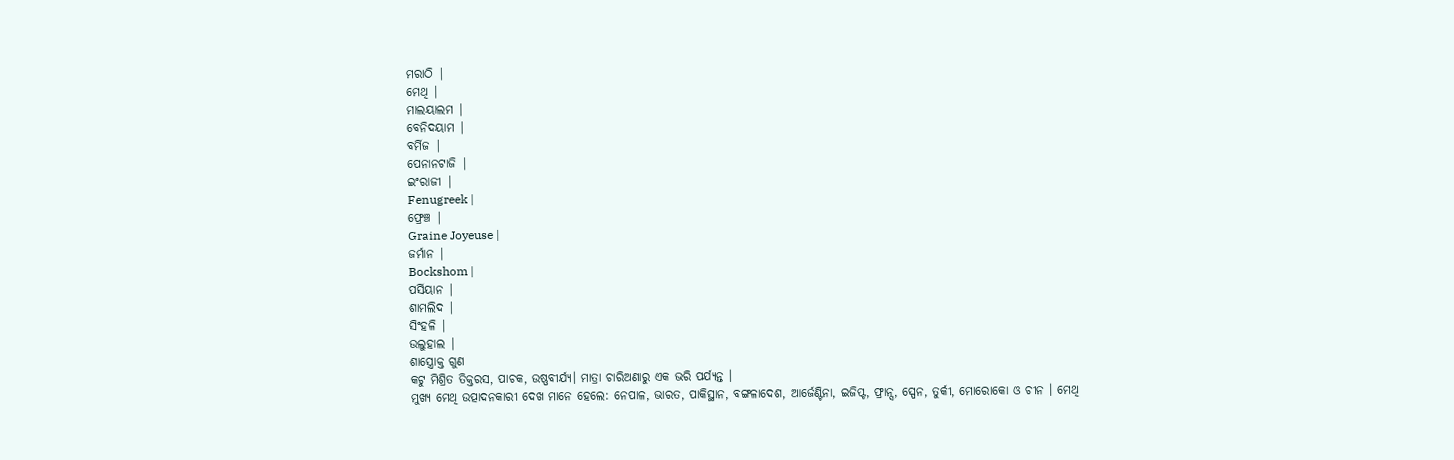ମରାଠି |
ମେଥି |
ମାଲୟାଲମ |
ବେନିଦୟାମ |
ବର୍ମିଜ |
ପେନାନଟାଜି |
ଇଂରାଜୀ |
Fenugreek |
ଫ୍ରେଞ୍ଚ |
Graine Joyeuse |
ଜର୍ମାନ |
Bockshom |
ପର୍ସିୟାନ |
ଶାମଲିଦ |
ସିଂହଳି |
ଉଲୁହାଲ |
ଶାସ୍ତ୍ରୋକ୍ତ ଗୁଣ
କଟୁ ମିଶ୍ରିତ ତିକ୍ତରସ, ପାଚକ, ଉଷ୍ଣବୀର୍ଯ୍ୟ। ମାତ୍ରା ଚାରିଅଣାରୁ ଏକ ଭରି ପର୍ଯ୍ୟନ୍ତ ।
ମୁଖ୍ୟ ମେଥି ଉତ୍ପାଦନକାରୀ ଦେଖ ମାନେ ହେଲେ: ନେପାଳ, ଭାରତ, ପାକିସ୍ଥାନ, ବଙ୍ଗଳାଦେଶ, ଆର୍ଜେଣ୍ଟିନା, ଇଜିପ୍ଟ, ଫ୍ରାନ୍ସ, ସ୍ପେନ, ତୁର୍କୀ, ମୋରୋକୋ ଓ ଚୀନ । ମେଥି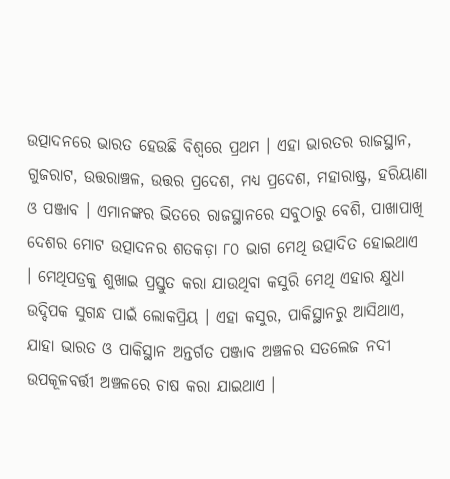ଉତ୍ପାଦନରେ ଭାରତ ହେଉଛି ବିଶ୍ୱରେ ପ୍ରଥମ । ଏହା ଭାରତର ରାଜସ୍ଥାନ, ଗୁଜରାଟ, ଉତ୍ତରାଞ୍ଚଳ, ଉତ୍ତର ପ୍ରଦେଶ, ମଧ୍ୟ ପ୍ରଦେଶ, ମହାରାଷ୍ଟ୍ର, ହରିୟାଣା ଓ ପଞ୍ଜାବ । ଏମାନଙ୍କର ଭିତରେ ରାଜସ୍ଥାନରେ ସବୁଠାରୁ ବେଶି, ପାଖାପାଖି ଦେଶର ମୋଟ ଉତ୍ପାଦନର ଶତକଡ଼ା ୮୦ ଭାଗ ମେଥି ଉତ୍ପାଦିତ ହୋଇଥାଏ । ମେଥିପତ୍ରକୁ ଶୁଖାଇ ପ୍ରସ୍ତୁତ କରା ଯାଉଥିବା କସୁରି ମେଥି ଏହାର କ୍ଷୁଧା ଉଦ୍ଦିପକ ସୁଗନ୍ଧ ପାଇଁ ଲୋକପ୍ରିୟ । ଏହା କସୁର, ପାକିସ୍ଥାନରୁ ଆସିଥାଏ, ଯାହା ଭାରତ ଓ ପାକିସ୍ଥାନ ଅନ୍ତର୍ଗତ ପଞ୍ଜାବ ଅଞ୍ଚଳର ସତଲେଜ ନଦୀ ଉପକୂଳବର୍ତ୍ତୀ ଅଞ୍ଚଳରେ ଚାଷ କରା ଯାଇଥାଏ ।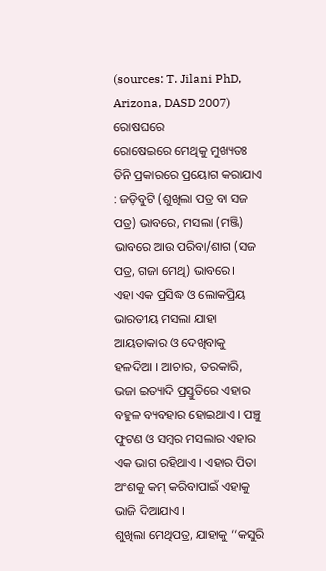(sources: T. Jilani PhD, Arizona, DASD 2007)
ରୋଷଘରେ
ରୋଷେଇରେ ମେଥିକୁ ମୁଖ୍ୟତଃ ତିନି ପ୍ରକାରରେ ପ୍ରୟୋଗ କରାଯାଏ : ଜଡ଼ିବୁଟି (ଶୁଖିଲା ପତ୍ର ବା ସଜ ପତ୍ର) ଭାବରେ, ମସଲା (ମଞ୍ଜି) ଭାବରେ ଆଉ ପରିବା/ଶାଗ (ସଜ ପତ୍ର, ଗଜା ମେଥି) ଭାବରେ।
ଏହା ଏକ ପ୍ରସିଦ୍ଧ ଓ ଲୋକପ୍ରିୟ ଭାରତୀୟ ମସଲା ଯାହା ଆୟତାକାର ଓ ଦେଖିବାକୁ ହଳଦିଆ । ଆଚାର, ତରକାରି, ଭଜା ଇତ୍ୟାଦି ପ୍ରସ୍ତୁତିରେ ଏହାର ବହୁଳ ବ୍ୟବହାର ହୋଇଥାଏ । ପଞ୍ଚୁ ଫୁଟଣ ଓ ସମ୍ବର ମସଲାର ଏହାର ଏକ ଭାଗ ରହିଥାଏ । ଏହାର ପିତା ଅଂଶକୁ କମ୍ କରିବାପାଇଁ ଏହାକୁ ଭାଜି ଦିଆଯାଏ ।
ଶୁଖିଲା ମେଥିପତ୍ର, ଯାହାକୁ ‘‘କସୁରି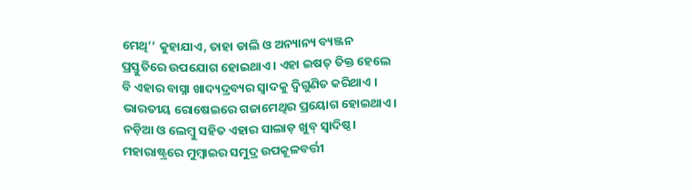ମେଥି’’ କୁହାଯାଏ, ତାହା ଡାଲି ଓ ଅନ୍ୟାନ୍ୟ ବ୍ୟଞ୍ଜନ ପ୍ରସ୍ତୁତିରେ ଉପଯୋଗ ହୋଇଥାଏ । ଏହା ଇଷତ୍ ତିକ୍ତ ହେଲେ ବି ଏହାର ବାସ୍ନା ଖାଦ୍ୟଦ୍ରବ୍ୟର ସ୍ୱାଦକୁ ଦ୍ୱିଗୁଣିତ କରିଥାଏ ।
ଭାରତୀୟ ରୋଷେଇରେ ଗଜାମେଥିର ପ୍ରୟୋଗ ହୋଇଥାଏ। ନଡ଼ିଆ ଓ ଲେମ୍ବୁ ସହିତ ଏହାର ସାଲାଡ଼ ଖୁବ୍ ସ୍ୱାଦିଷ୍ଠ। ମହାରାଷ୍ଟ୍ରରେ ମୁମ୍ବାଇର ସମୁଦ୍ର ଉପକୂଳବର୍ତ୍ତୀ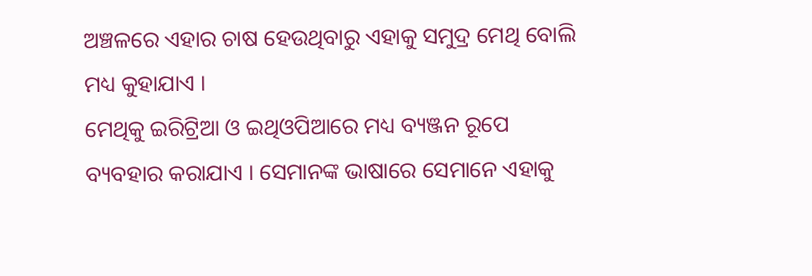ଅଞ୍ଚଳରେ ଏହାର ଚାଷ ହେଉଥିବାରୁ ଏହାକୁ ସମୁଦ୍ର ମେଥି ବୋଲି ମଧ୍ୟ କୁହାଯାଏ ।
ମେଥିକୁ ଇରିଟ୍ରିଆ ଓ ଇଥିଓପିଆରେ ମଧ୍ୟ ବ୍ୟଞ୍ଜନ ରୂପେ ବ୍ୟବହାର କରାଯାଏ । ସେମାନଙ୍କ ଭାଷାରେ ସେମାନେ ଏହାକୁ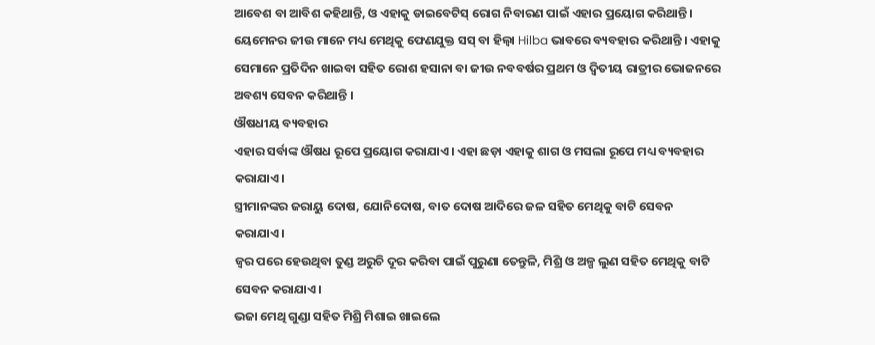ଆବେଶ ବା ଆବିଶ କହିଥାନ୍ତି, ଓ ଏହାକୁ ଡାଇବେଟିସ୍ ରୋଗ ନିବାରଣ ପାଇଁ ଏହାର ପ୍ରୟୋଗ କରିଥାନ୍ତି ।
ୟେମେନର ଜୀଉ ମାନେ ମଧ୍ୟ ମେଥିକୁ ଫେଣଯୁକ୍ତ ସସ୍ ବା ହିଲ୍ବା Hilba ଭାବରେ ବ୍ୟବହାର କରିଥାନ୍ତି । ଏହାକୁ ସେମାନେ ପ୍ରତିଦିନ ଖାଇବା ସହିତ ରୋଶ ହସାନା ବା ଜୀଉ ନବବର୍ଷର ପ୍ରଥମ ଓ ଦ୍ୱିତୀୟ ରାତ୍ରୀର ଭୋଜନରେ ଅବଶ୍ୟ ସେବନ କରିଥାନ୍ତି ।
ଔଷଧୀୟ ବ୍ୟବହାର
ଏହାର ସର୍ବାଙ୍କ ଔଷଧ ରୂପେ ପ୍ରୟୋଗ କରାଯାଏ। ଏହା ଛଡ଼ା ଏହାକୁ ଶାଗ ଓ ମସଲା ରୂପେ ମଧ୍ୟ ବ୍ୟବହାର କରାଯାଏ।
ସ୍ତ୍ରୀମାନଙ୍କର ଜରାୟୁ ଦୋଷ, ଯୋନିଦୋଷ, ବାତ ଦୋଷ ଆଦିରେ ଜଳ ସହିତ ମେଥିକୁ ବାଟି ସେବନ କରାଯାଏ।
ଜ୍ୱର ପରେ ହେଉଥିବା ତୁଣ୍ଡ ଅରୁଚି ଦୂର କରିବା ପାଇଁ ପୁରୁଣା ତେନ୍ତୁଳି, ମିଶ୍ରି ଓ ଅଳ୍ପ ଲୁଣ ସହିତ ମେଥିକୁ ବାଟି ସେବନ କରାଯାଏ।
ଭଜା ମେଥି ଗୁଣ୍ଡା ସହିତ ମିଶ୍ରି ମିଶାଇ ଖାଇଲେ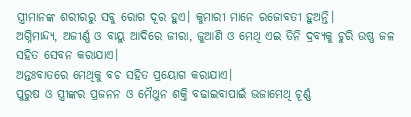ସ୍ତ୍ରୀମାନଙ୍କ ଶରୀରରୁ ସବୁ ରୋଗ ଦୂର ହୁଏ। କୁମାରୀ ମାନେ ରଜୋବତୀ ହୁଅନ୍ତି।
ଅଗ୍ନିମାନ୍ଦ୍ୟ, ଅଜୀର୍ଣ୍ଣ ଓ ବାୟୁ ଆଦିରେ ଜୀରା, ଜୁଆଣି ଓ ମେଥି ଏଇ ତିନି ଦ୍ରବ୍ୟକୁ ଚୁରି ଉଷ୍ଣ ଜଳ ସହିତ ସେବନ କରାଯାଏ।
ଅନ୍ତଃବାତରେ ମେଥିକୁ ବଚ ସହିତ ପ୍ରୟୋଗ କରାଯାଏ।
ପୁରୁଷ ଓ ସ୍ତ୍ରୀଙ୍କର ପ୍ରଜନନ ଓ ମୈଥୁନ ଶକ୍ତି ବଢାଇବାପାଇଁ ଭଜାମେଥି ଚୂର୍ଣ୍ଣ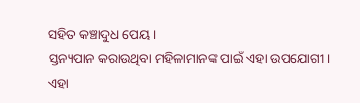ସହିତ କଞ୍ଚାଦୁଧ ପେୟ।
ସ୍ତନ୍ୟପାନ କରାଉଥିବା ମହିଳାମାନଙ୍କ ପାଇଁ ଏହା ଉପଯୋଗୀ। ଏହା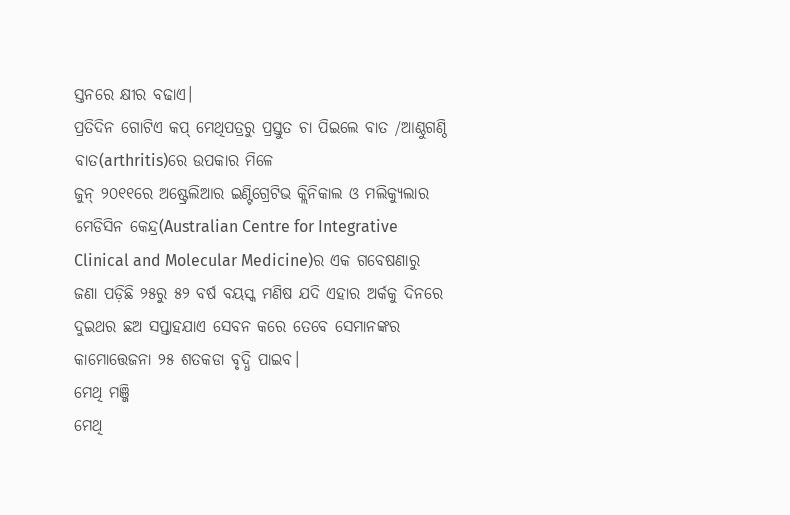ସ୍ତନରେ କ୍ଷୀର ବଢାଏ।
ପ୍ରତିଦିନ ଗୋଟିଏ କପ୍ ମେଥିପତ୍ରରୁ ପ୍ରସ୍ତୁତ ଚା ପିଇଲେ ବାତ /ଆଣ୍ଠୁଗଣ୍ଠି ବାତ(arthritis)ରେ ଉପକାର ମିଳେ
ଜୁନ୍ ୨୦୧୧ରେ ଅଷ୍ଟ୍ରେଲିଆର ଇଣ୍ଟିଗ୍ରେଟିଭ କ୍ଲିନିକାଲ ଓ ମଲିକ୍ୟୁଲାର ମେଡିସିନ କେନ୍ଦ୍ର(Australian Centre for Integrative Clinical and Molecular Medicine)ର ଏକ ଗବେଷଣାରୁ ଜଣା ପଡ଼ିଛି ୨୫ରୁ ୫୨ ବର୍ଷ ବୟସ୍କ ମଣିଷ ଯଦି ଏହାର ଅର୍କକୁ ଦିନରେ ଦୁଇଥର ଛଅ ସପ୍ତାହଯାଏ ସେବନ କରେ ତେବେ ସେମାନଙ୍କର କାମୋତ୍ତେଜନା ୨୫ ଶତକଡା ବୃଦ୍ଧି ପାଇବ।
ମେଥି ମଞ୍ଜି
ମେଥି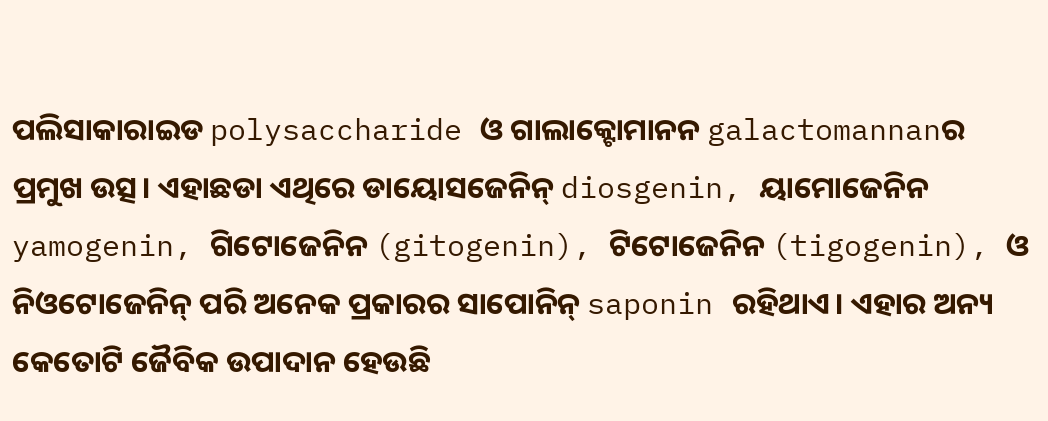ପଲିସାକାରାଇଡ polysaccharide ଓ ଗାଲାକ୍ଟୋମାନନ galactomannanର ପ୍ରମୁଖ ଉତ୍ସ। ଏହାଛଡା ଏଥିରେ ଡାୟୋସଜେନିନ୍ diosgenin, ୟାମୋଜେନିନ yamogenin, ଗିଟୋଜେନିନ (gitogenin), ଟିଟୋଜେନିନ (tigogenin), ଓ ନିଓଟୋଜେନିନ୍ ପରି ଅନେକ ପ୍ରକାରର ସାପୋନିନ୍ saponin ରହିଥାଏ। ଏହାର ଅନ୍ୟ କେତୋଟି ଜୈବିକ ଉପାଦାନ ହେଉଛି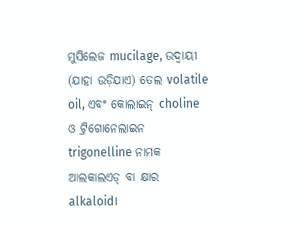ମୁସିଲେଜ mucilage, ଉଦ୍ବାୟୀ (ଯାହା ଉଡ଼ିଯାଏ) ତେଲ volatile oil, ଏବଂ କୋଲାଇନ୍ choline ଓ ଟ୍ରିଗୋନେଲାଇନ trigonelline ନାମକ ଆଲକାଲଏଡ୍ ବା କ୍ଷାର alkaloid।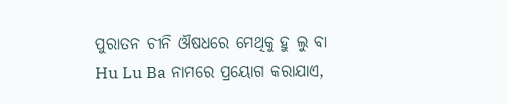ପୁରାତନ ଚୀନି ଔଷଧରେ ମେଥିକୁ ହୁ ଲୁ ବା Hu Lu Ba ନାମରେ ପ୍ରୟୋଗ କରାଯାଏ,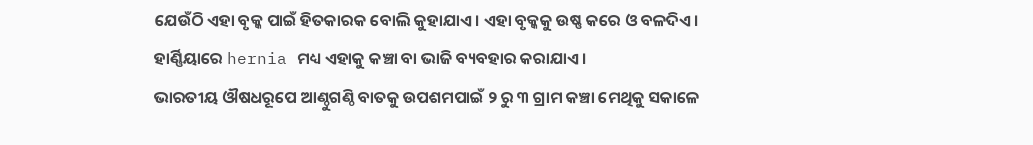ଯେଉଁଠି ଏହା ବୃକ୍କ ପାଇଁ ହିତକାରକ ବୋଲି କୁହାଯାଏ। ଏହା ବୃକ୍କକୁ ଉଷ୍ଣ କରେ ଓ ବଳଦିଏ। ହାର୍ଣ୍ଣିୟାରେ hernia ମଧ୍ୟ ଏହାକୁ କଞ୍ଚା ବା ଭାଜି ବ୍ୟବହାର କରାଯାଏ।
ଭାରତୀୟ ଔଷଧରୂପେ ଆଣ୍ଠୁଗଣ୍ଠି ବାତକୁ ଉପଶମପାଇଁ ୨ ରୁ ୩ ଗ୍ରାମ କଞ୍ଚା ମେଥିକୁ ସକାଳେ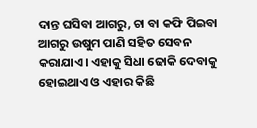ଦାନ୍ତ ଘସିବା ଆଗରୁ, ଚା ବା କଫି ପିଇବା ଆଗରୁ ଉଷୁମ ପାଣି ସହିତ ସେବନ କରାଯାଏ। ଏହାକୁ ସିଧା ଢୋକି ଦେବାକୁ ହୋଇଥାଏ ଓ ଏହାର କିଛି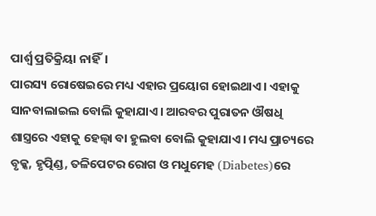ପାର୍ଶ୍ୱ ପ୍ରତିକ୍ରିୟା ନାହିଁ।
ପାରସ୍ୟ ରୋଷେଇରେ ମଧ୍ୟ ଏହାର ପ୍ରୟୋଗ ହୋଇଥାଏ। ଏହାକୁ ସାନବାଲାଇଲ ବୋଲି କୁହାଯାଏ। ଆରବର ପୁରାତନ ଔଷଧି ଶାସ୍ତ୍ରରେ ଏହାକୁ ହେଲ୍ବା ବା ହୁଲବା ବୋଲି କୁହାଯାଏ। ମଧ୍ୟ ପ୍ରାଚ୍ୟରେ ବୃକ୍କ, ହୃତ୍ପିଣ୍ଡ, ତଳିପେଟର ରୋଗ ଓ ମଧୁମେହ (Diabetes)ରେ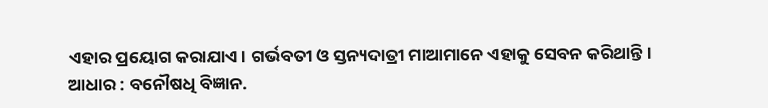ଏହାର ପ୍ରୟୋଗ କରାଯାଏ। ଗର୍ଭବତୀ ଓ ସ୍ତନ୍ୟଦାତ୍ରୀ ମାଆମାନେ ଏହାକୁ ସେବନ କରିଥାନ୍ତି।
ଆଧାର : ବନୌଷଧି ବିଜ୍ଞାନ.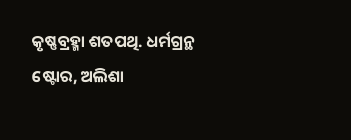କୃଷ୍ଣବ୍ରହ୍ମା ଶତପଥି. ଧର୍ମଗ୍ରନ୍ଥ ଷ୍ଟୋର, ଅଲିଶା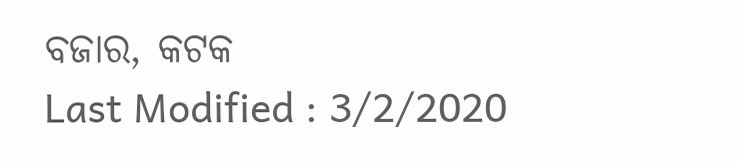ବଜାର, କଟକ
Last Modified : 3/2/2020